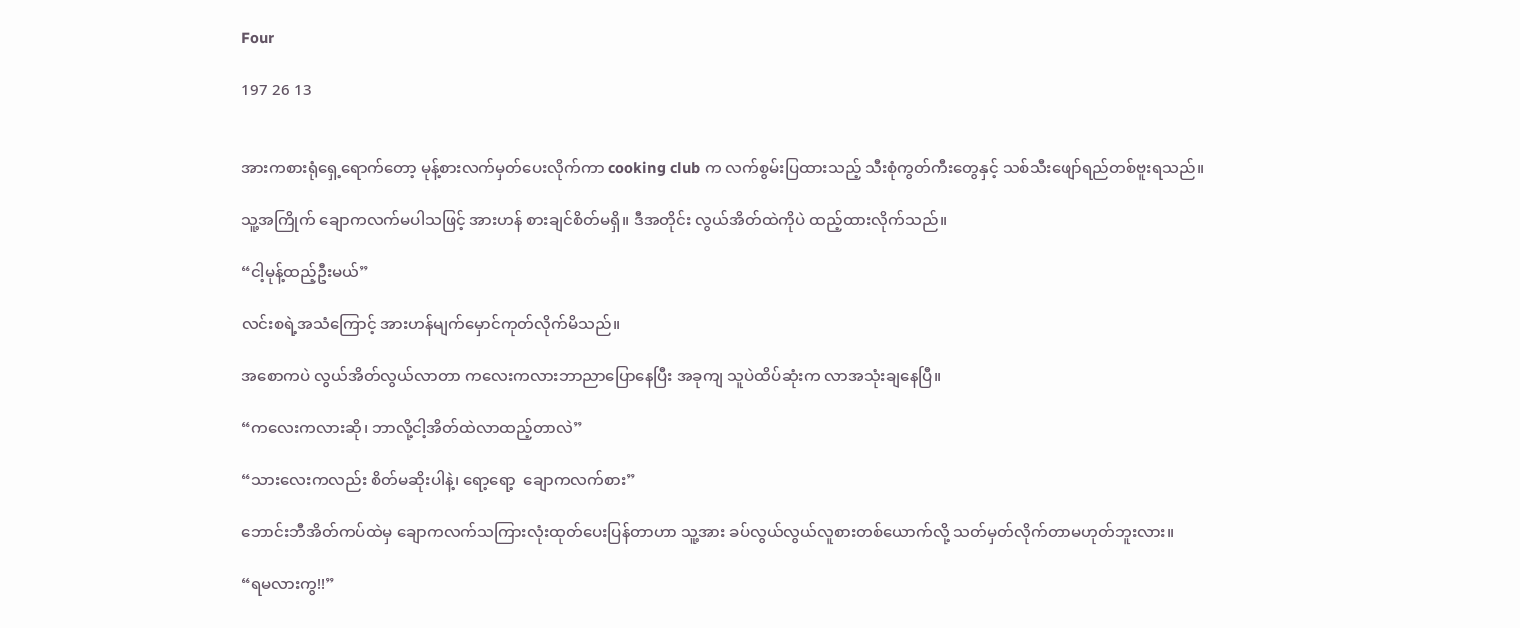Four

197 26 13


အားကစားရုံရှေ့ရောက်တော့ မုန့်စားလက်မှတ်ပေးလိုက်ကာ cooking club က လက်စွမ်းပြထားသည့် သီးစုံကွတ်ကီးတွေနှင့် သစ်သီးဖျော်ရည်တစ်ဗူးရသည်။

သူ့အကြိုက် ချောကလက်မပါသဖြင့် အားဟန် စားချင်စိတ်မရှိ။ ဒီအတိုင်း လွယ်အိတ်ထဲကိုပဲ ထည့်ထားလိုက်သည်။

“ငါ့မုန့်ထည့်ဦးမယ်”

လင်းစရဲ့အသံကြောင့် အားဟန်မျက်မှောင်ကုတ်လိုက်မိသည်။

အစောကပဲ လွယ်အိတ်လွယ်လာတာ ကလေးကလားဘာညာပြောနေပြီး အခုကျ သူပဲထိပ်ဆုံးက လာအသုံးချနေပြီ။

“ကလေးကလားဆို၊ ဘာလို့ငါ့အိတ်ထဲလာထည့်တာလဲ”

“သားလေးကလည်း စိတ်မဆိုးပါနဲ့၊ ရော့‌ရော့  ချောကလက်စား”

ဘောင်းဘီအိတ်ကပ်ထဲမှ ချောကလက်သကြားလုံးထုတ်ပေးပြန်တာဟာ သူ့အား ခပ်လွယ်လွယ်လူစားတစ်‌ယောက်လို့ သတ်မှတ်လိုက်တာမဟုတ်ဘူးလား။

“ရမလားကွ!!”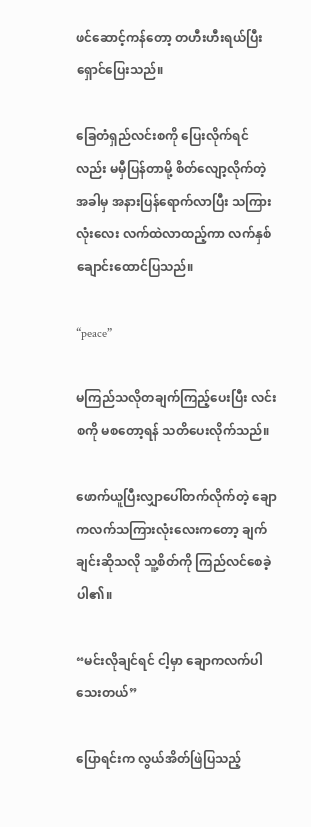ဖင်ဆောင့်ကန်တော့ တဟီးဟီးရယ်ပြီး ရှောင်ပြေးသည်။

ခြေတံရှည်လင်းစကို ပြေးလိုက်ရင်လည်း မမှီပြန်တာမို့ စိတ်လျော့လိုက်တဲ့အခါမှ အနားပြန်ရောက်လာပြီး သကြားလုံးလေး လက်ထဲလာထည့်ကာ လက်နှစ်ချောင်းထောင်ပြသည်။

“peace”

မကြည်သလိုတချက်ကြည့်ပေးပြီး လင်းစကို မစ‌တော့ရန် သတိပေးလိုက်သည်။

ဖောက်ယူပြီးလျှာပေါ်တက်လိုက်တဲ့ ချောကလက်သကြားလုံးလေးကတော့ ချက်ချင်းဆိုသလို သူ့စိတ်ကို ကြည်လင်စေခဲ့ပါ၏။

“မင်းလိုချင်ရင် ငါ့မှာ ချောကလက်ပါသေးတယ်”

ပြောရင်းက လွယ်အိတ်ဖြဲပြသည့်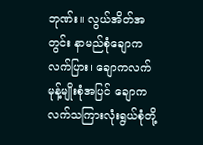ဘုဏ်း။ လွယ်အိတ်အတွင်း နာမည်စုံချောကလက်ပြား၊ ချောကလက်မုန့်မျိုးစုံအပြင် ချောကလက်သကြားလုံးရွယ်စုံတို့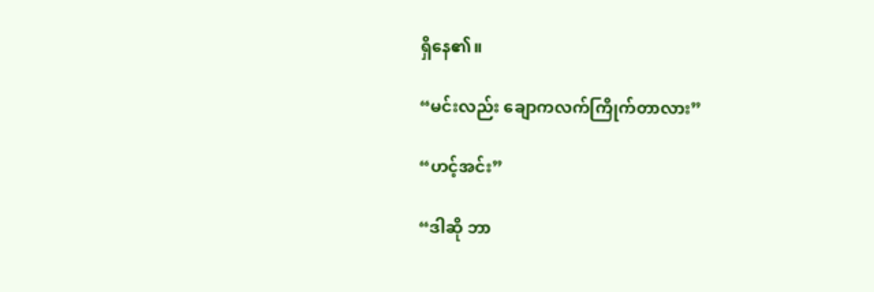ရှိနေ၏။

“မင်းလည်း ချောကလက်ကြိုက်တာလား”

“ဟင့်အင်း”

“ဒါဆို ဘာ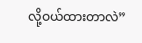လို့ဝယ်ထားတာလဲ”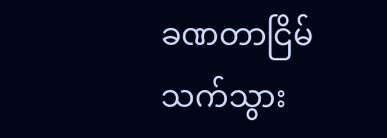ခဏတာငြိမ်သက်သွား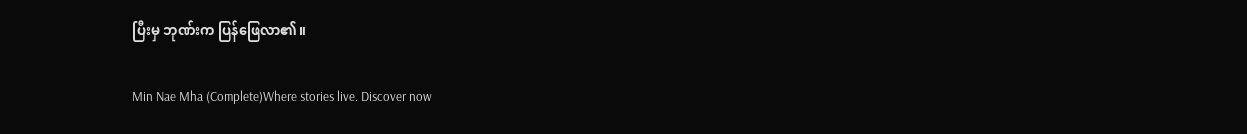ပြီးမှ ဘုဏ်းက ပြန်ဖြေလာ၏။

Min Nae Mha (Complete)Where stories live. Discover now